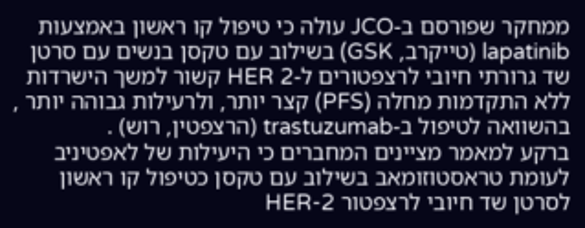ממחקר שפורסם ב-JCO עולה כי טיפול קו ראשון באמצעות lapatinib (טייקרב, GSK) בשילוב עם טקסן בנשים עם סרטן שד גרורתי חיובי לרצפטורים ל-HER 2 קשור למשך הישרדות ללא התקדמות מחלה (PFS) קצר יותר, ולרעילות גבוהה יותר , בהשוואה לטיפול ב-trastuzumab (הרצפטין, רוש) .
ברקע למאמר מציינים המחברים כי היעילות של לאפטיניב לעומת טראסטוזומאב בשילוב עם טקסן כטיפול קו ראשון לסרטן שד חיובי לרצפטור HER-2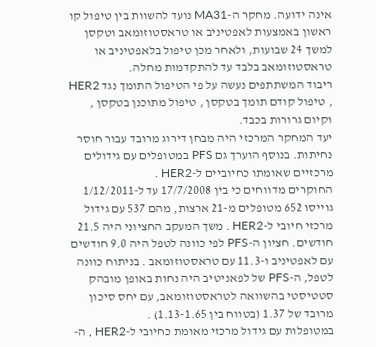אינה ידועה. מחקר ה-MA31 נועד להשוות בין טיפול קו ראשון באמצעות לאפטיניב או טראסטוזומאב וטקסן למשך 24 שבועות, ולאחר מכן טיפול בלאפטיניב או טראסטוזומאב בלבד עד להתקדמות מחלה.
ריבוד המשתתפים נעשה על פי הטיפול התומך נגד HER2 , טיפול קודם תומך בטקסן , טיפול מתוכנן בטקסן , וקיום גרורות בכבד.
יעד המחקר המרכזי היה מבחן דירוג מרובד עבור חוסר נחיתות. בנוסף הוערך גם PFS במטופלים עם גידולים מרכזיים שאומתו כחיוביים ל-HER2 .
החוקרים מדווחים כי בין 17/7/2008 עד ל-1/12/2011 גוייסו 652 מטופלים מ-21 ארצות, מהם 537 עם גידול מרכזי חיובי ל-HER2 . משך המעקב החציוני היה 21.5 חודשים. חציון ה-PFS לפי כוונה לטפל היה 9.0 חודשים עם לאפטיניב ו-11.3 עם טראסטוזומאב . בניתוח כוונה לטפל, ה-PFS של לפאניטיב היה נחות באופן מובהק סטטיסטי בהשוואה לטראסטוזומאב, עם יחס סיכון מרובד של 1.37 (בטווח בין 1.13-1.65) .
במטופלות עם גידול מרכזי מאומת כחיובי ל-HER2 , ה-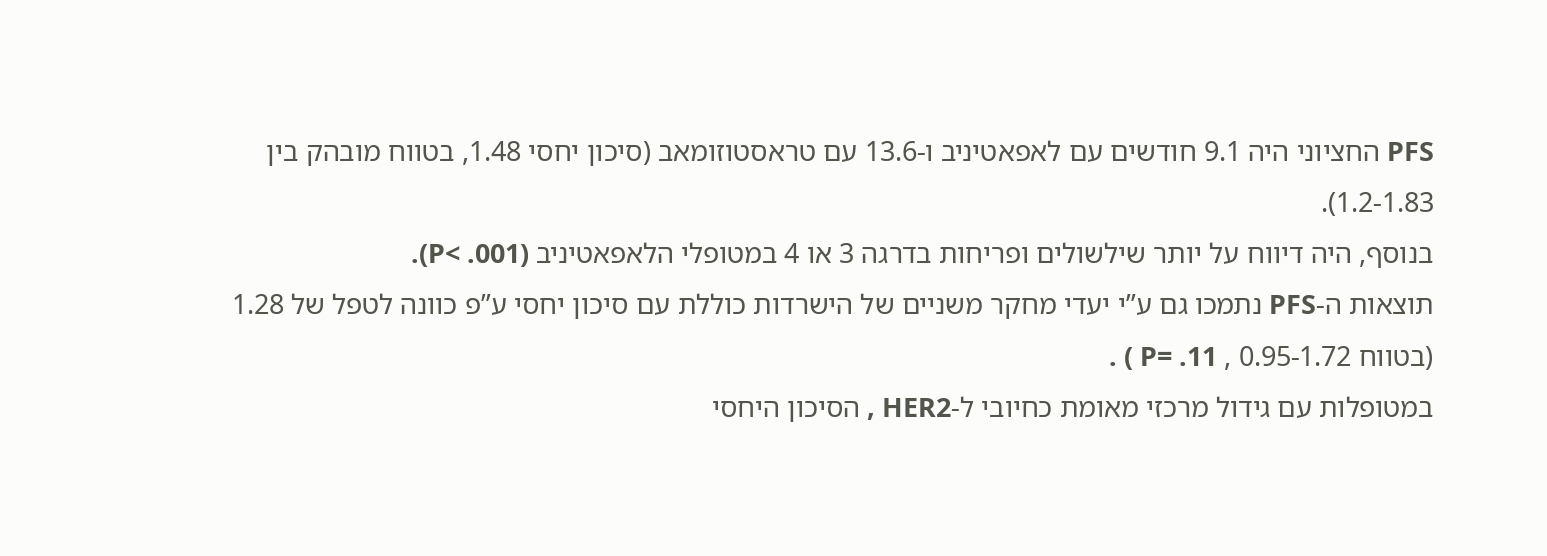PFS החציוני היה 9.1 חודשים עם לאפאטיניב ו-13.6 עם טראסטוזומאב (סיכון יחסי 1.48, בטווח מובהק בין 1.2-1.83).
בנוסף, היה דיווח על יותר שילשולים ופריחות בדרגה 3 או 4 במטופלי הלאפאטיניב (P< .001).
תוצאות ה-PFS נתמכו גם ע”י יעדי מחקר משניים של הישרדות כוללת עם סיכון יחסי ע”פ כוונה לטפל של 1.28 (בטווח 0.95-1.72 , P= .11 ) .
במטופלות עם גידול מרכזי מאומת כחיובי ל-HER2 , הסיכון היחסי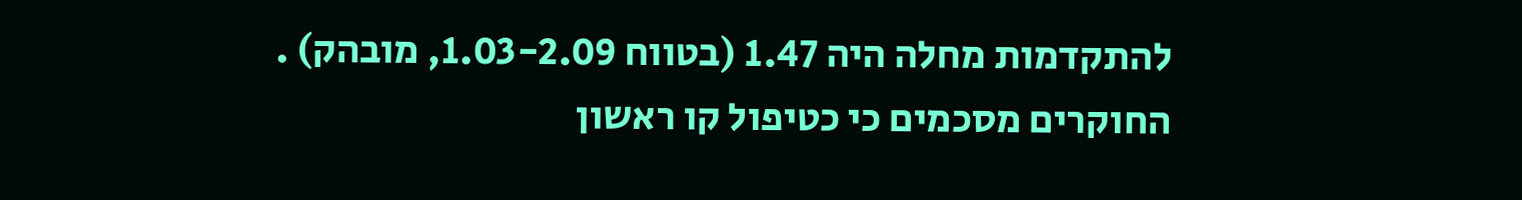להתקדמות מחלה היה 1.47 (בטווח 1.03-2.09, מובהק) .
החוקרים מסכמים כי כטיפול קו ראשון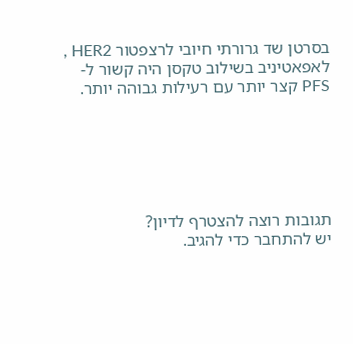בסרטן שד גרורתי חיובי לרצפטור HER2 , לאפאטיניב בשילוב טקסן היה קשור ל-PFS קצר יותר עם רעילות גבוהה יותר.






תגובות רוצה להצטרף לדיון?
יש להתחבר כדי להגיב.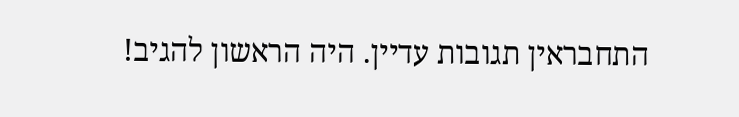התחבראין תגובות עדיין. היה הראשון להגיב!